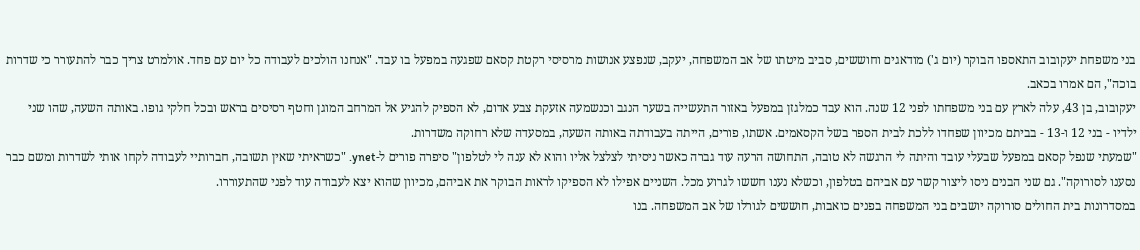בני משפחת יעקובוב התאספו הבוקר (יום ג') מודאגים וחוששים, סביב מיטתו של אב המשפחה, יעקב, שנפצע אנושות מרסיסי רקטת קסאם שפגעה במפעל בו עבד. "אנחנו הולכים לעבודה כל יום עם פחד. אולמרט צריך כבר להתעורר כי שדרות בוכה", הם אמרו בכאב.
יעקובוב, בן 43, עלה לארץ עם בני משפחתו לפני 12 שנה. הוא עבד כמלגזן במפעל באזור התעשייה בשער הנגב וכנשמעה אזעקת צבע אדום, לא הספיק להגיע אל המרחב המוגן וחטף רסיסים בראש ובכל חלקי גופו. באותה השעה, שהו שני ילדיו - בני 12 ו-13 - בביתם מכיוון שפחדו ללכת לבית הספר בשל הקסאמים. אשתו, פורים, הייתה בעבודתה באותה השעה, במסעדה שלא רחוקה משדרות.
"שמעתי שנפל קסאם במפעל שבעלי עובד והיתה לי הרגשה לא טובה, התחושה הרעה עוד גברה כאשר ניסיתי לצלצל אליו והוא לא ענה לי לטלפון" סיפרה פורים ל-ynet. "כשראיתי שאין תשובה, חברותיי לעבודה לקחו אותי לשדרות ומשם כבר נסענו לסורוקה". גם שני הבנים ניסו ליצור קשר עם אביהם בטלפון, וכשלא נענו חששו לגרוע מכל. השניים אפילו לא הספיקו לראות הבוקר את אביהם, מכיוון שהוא יצא לעבודה עוד לפני שהתעוררו.
במסדרונות בית החולים סורוקה יושבים בני המשפחה בפנים כואבות, חוששים לגורלו של אב המשפחה. בנו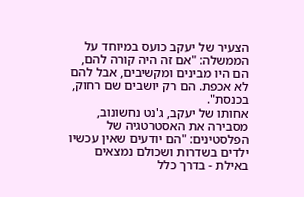הצעיר של יעקב כועס במיוחד על הממשלה: "אם זה היה קורה להם, הם היו מבינים ומקשיבים, אבל להם לא אכפת. הם רק יושבים שם רחוק, בכנסת".
אחותו של יעקב, ג'נט נחשונוב, מסבירה את האסטרטגיה של הפלסטינים: "הם יודעים שאין עכשיו ילדים בשדרות ושכולם נמצאים באילת - בדרך כלל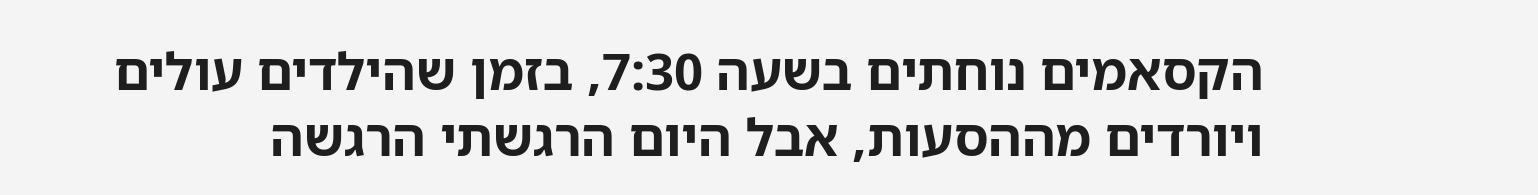הקסאמים נוחתים בשעה 7:30, בזמן שהילדים עולים ויורדים מההסעות, אבל היום הרגשתי הרגשה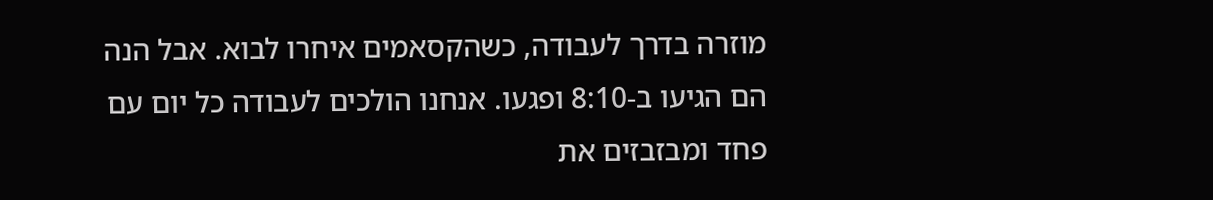מוזרה בדרך לעבודה, כשהקסאמים איחרו לבוא. אבל הנה הם הגיעו ב-8:10 ופגעו. אנחנו הולכים לעבודה כל יום עם פחד ומבזבזים את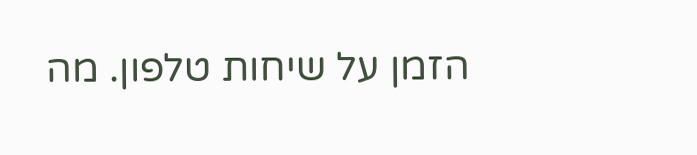הזמן על שיחות טלפון. מה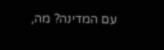עם המדינה? מה,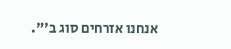אנחנו אזרחים סוג ב'".